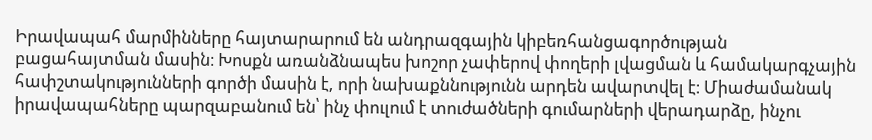Իրավապահ մարմինները հայտարարում են անդրազգային կիբեռհանցագործության բացահայտման մասին։ Խոսքն առանձնապես խոշոր չափերով փողերի լվացման և համակարգչային հափշտակությունների գործի մասին է, որի նախաքննությունն արդեն ավարտվել է։ Միաժամանակ իրավապահները պարզաբանում են՝ ինչ փուլում է տուժածների գումարների վերադարձը, ինչու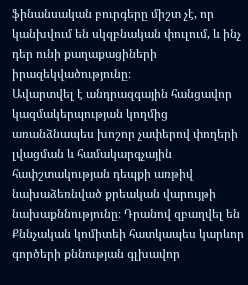ֆինանսական բուրգերը միշտ չէ, որ կանխվում են սկզբնական փուլում, և ինչ դեր ունի քաղաքացիների իրազեկվածությունը։
Ավարտվել է անդրազգային հանցավոր կազմակերպության կողմից առանձնապես խոշոր չափերով փողերի լվացման և համակարգչային հափշտակության դեպքի առթիվ նախաձեռնված քրեական վարույթի նախաքննությունը։ Դրանով զբաղվել են Քննչական կոմիտեի հատկապես կարևոր գործերի քննության գլխավոր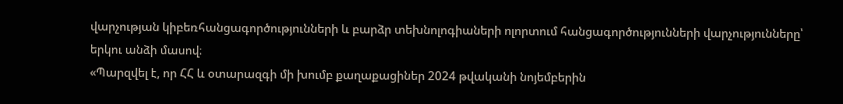վարչության կիբեռհանցագործությունների և բարձր տեխնոլոգիաների ոլորտում հանցագործությունների վարչությունները՝ երկու անձի մասով։
«Պարզվել է, որ ՀՀ և օտարազգի մի խումբ քաղաքացիներ 2024 թվականի նոյեմբերին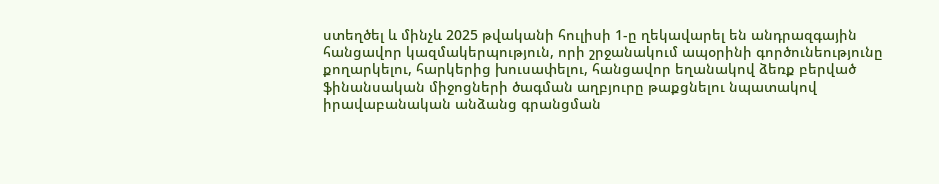ստեղծել և մինչև 2025 թվականի հուլիսի 1-ը ղեկավարել են անդրազգային հանցավոր կազմակերպություն, որի շրջանակում ապօրինի գործունեությունը քողարկելու, հարկերից խուսափելու, հանցավոր եղանակով ձեռք բերված ֆինանսական միջոցների ծագման աղբյուրը թաքցնելու նպատակով իրավաբանական անձանց գրանցման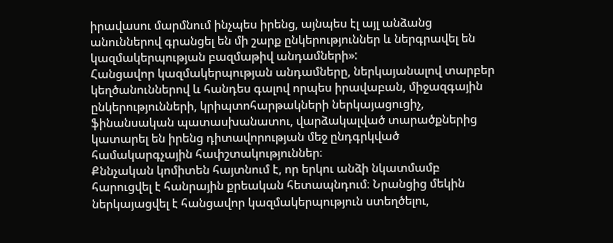իրավասու մարմնում ինչպես իրենց, այնպես էլ այլ անձանց անուններով գրանցել են մի շարք ընկերություններ և ներգրավել են կազմակերպության բազմաթիվ անդամների»:
Հանցավոր կազմակերպության անդամները, ներկայանալով տարբեր կեղծանուններով և հանդես գալով որպես իրավաբան, միջազգային ընկերությունների, կրիպտոհարթակների ներկայացուցիչ, ֆինանսական պատասխանատու, վարձակալված տարածքներից կատարել են իրենց դիտավորության մեջ ընդգրկված համակարգչային հափշտակություններ։
Քննչական կոմիտեն հայտնում է, որ երկու անձի նկատմամբ հարուցվել է հանրային քրեական հետապնդում։ Նրանցից մեկին ներկայացվել է հանցավոր կազմակերպություն ստեղծելու,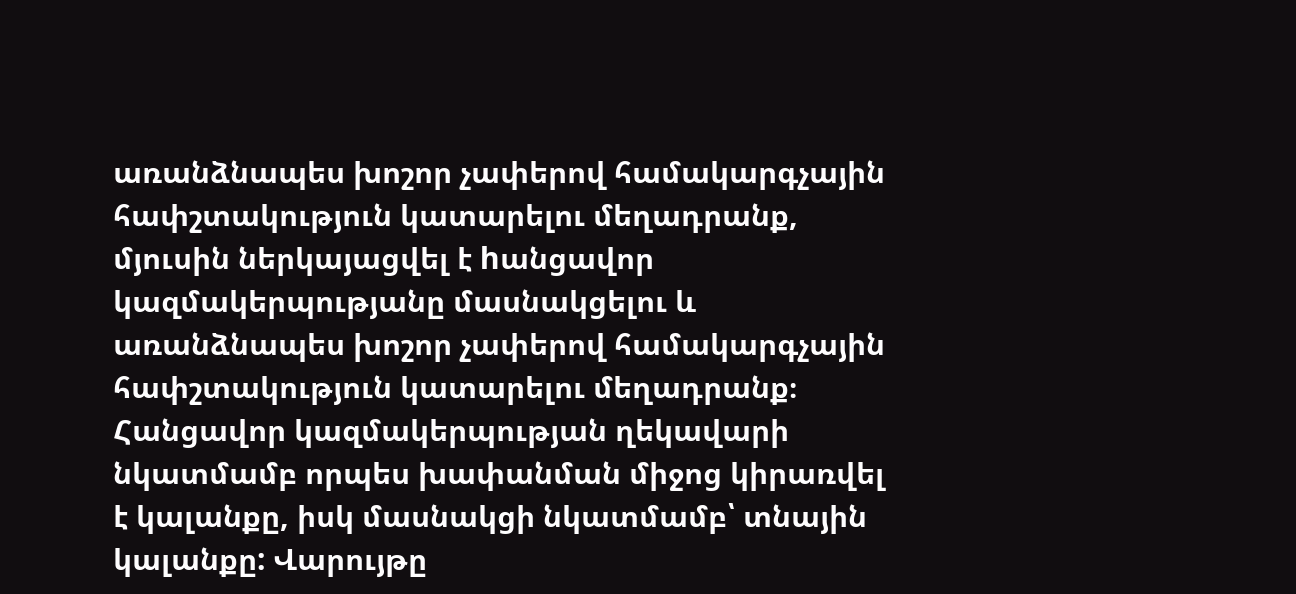առանձնապես խոշոր չափերով համակարգչային հափշտակություն կատարելու մեղադրանք, մյուսին ներկայացվել է hանցավոր կազմակերպությանը մասնակցելու և առանձնապես խոշոր չափերով համակարգչային հափշտակություն կատարելու մեղադրանք։ Հանցավոր կազմակերպության ղեկավարի նկատմամբ որպես խափանման միջոց կիրառվել է կալանքը, իսկ մասնակցի նկատմամբ՝ տնային կալանքը: Վարույթը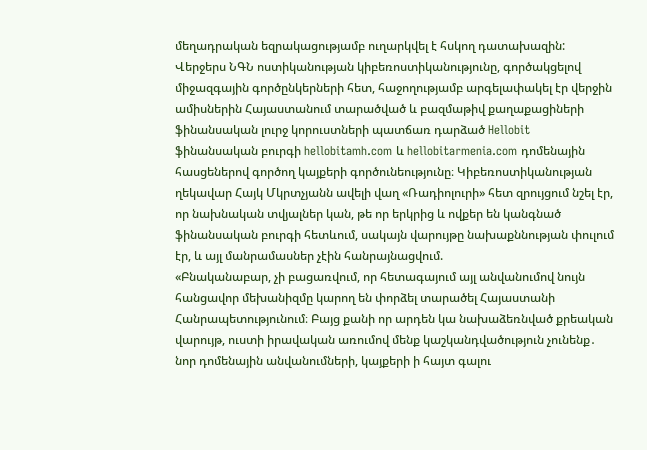մեղադրական եզրակացությամբ ուղարկվել է հսկող դատախազին:
Վերջերս ՆԳՆ ոստիկանության կիբեռոստիկանությունը, գործակցելով միջազգային գործընկերների հետ, հաջողությամբ արգելափակել էր վերջին ամիսներին Հայաստանում տարածված և բազմաթիվ քաղաքացիների ֆինանսական լուրջ կորուստների պատճառ դարձած Hellobit ֆինանսական բուրգի hellobitamh.com և hellobitarmenia.com դոմենային հասցեներով գործող կայքերի գործունեությունը։ Կիբեռոստիկանության ղեկավար Հայկ Մկրտչյանն ավելի վաղ «Ռադիոլուրի» հետ զրույցում նշել էր, որ նախնական տվյալներ կան, թե որ երկրից և ովքեր են կանգնած ֆինանսական բուրգի հետևում, սակայն վարույթը նախաքննության փուլում էր, և այլ մանրամասներ չէին հանրայնացվում.
«Բնականաբար, չի բացառվում, որ հետագայում այլ անվանումով նույն հանցավոր մեխանիզմը կարող են փորձել տարածել Հայաստանի Հանրապետությունում։ Բայց քանի որ արդեն կա նախաձեռնված քրեական վարույթ, ուստի իրավական առումով մենք կաշկանդվածություն չունենք․ նոր դոմենային անվանումների, կայքերի ի հայտ գալու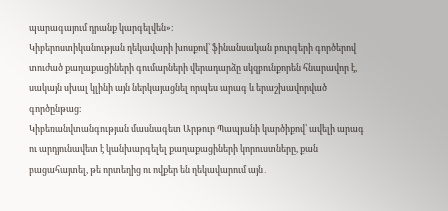պարագայում դրանք կարգելվեն»։
Կիբերոստիկանության ղեկավարի խոսքով՝ ֆինանսական բուրգերի գործերով տուժած քաղաքացիների գումարների վերադարձը սկզբունքորեն հնարավոր է, սակայն սխալ կլինի այն ներկայացնել որպես արագ և երաշխավորված գործընթաց։
Կիբեռանվտանգության մասնագետ Արթուր Պապյանի կարծիքով՝ ավելի արագ ու արդյունավետ է կանխարգելել քաղաքացիների կորուստները, քան բացահայտել, թե որտեղից ու ովքեր են ղեկավարում այն․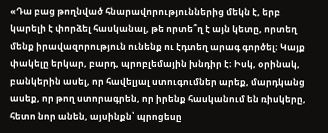«Դա բաց թողնված հնարավորություններից մեկն է, երբ կարելի է փորձել հասկանալ, թե որտե՞ղ է այն կետը, որտեղ մենք իրավազորություն ունենք ու էդտեղ արագ գործել։ Կայք փակելը երկար, բարդ, պրոբլեմային խնդիր է։ Իսկ, օրինակ, բանկերին ասել, որ հավելյալ ստուգումներ արեք, մարդկանց ասեք, որ թող ստորագրեն, որ իրենք հասկանում են ռիսկերը, հետո նոր անեն, այսինքն՝ պրոցեսը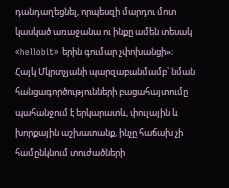դանդաղեցնել, որպեսզի մարդու մոտ կասկած առաջանա ու ինքը ամեն տեսակ «hellobit» երին գումար չփոխանցի»։
Հայկ Մկրտչյանի պարզաբանմամբ՝ նման հանցագործությունների բացահայտումը պահանջում է երկարատև, փուլային և խորքային աշխատանք, ինչը հաճախ չի համընկնում տուժածների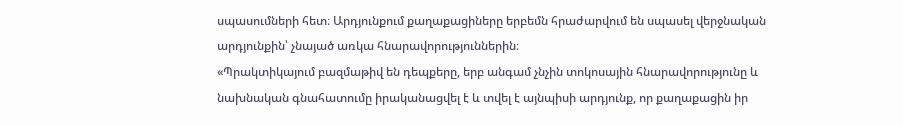սպասումների հետ։ Արդյունքում քաղաքացիները երբեմն հրաժարվում են սպասել վերջնական արդյունքին՝ չնայած առկա հնարավորություններին։
«Պրակտիկայում բազմաթիվ են դեպքերը, երբ անգամ չնչին տոկոսային հնարավորությունը և նախնական գնահատումը իրականացվել է և տվել է այնպիսի արդյունք, որ քաղաքացին իր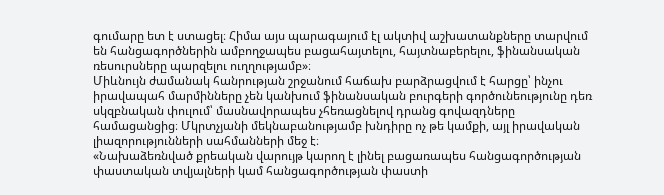գումարը ետ է ստացել։ Հիմա այս պարագայում էլ ակտիվ աշխատանքները տարվում են հանցագործներին ամբողջապես բացահայտելու, հայտնաբերելու, ֆինանսական ռեսուրսները պարզելու ուղղությամբ»։
Միևնույն ժամանակ հանրության շրջանում հաճախ բարձրացվում է հարցը՝ ինչու իրավապահ մարմինները չեն կանխում ֆինանսական բուրգերի գործունեությունը դեռ սկզբնական փուլում՝ մասնավորապես չհեռացնելով դրանց գովազդները համացանցից։ Մկրտչյանի մեկնաբանությամբ խնդիրը ոչ թե կամքի, այլ իրավական լիազորությունների սահմանների մեջ է։
«Նախաձեռնված քրեական վարույթ կարող է լինել բացառապես հանցագործության փաստական տվյալների կամ հանցագործության փաստի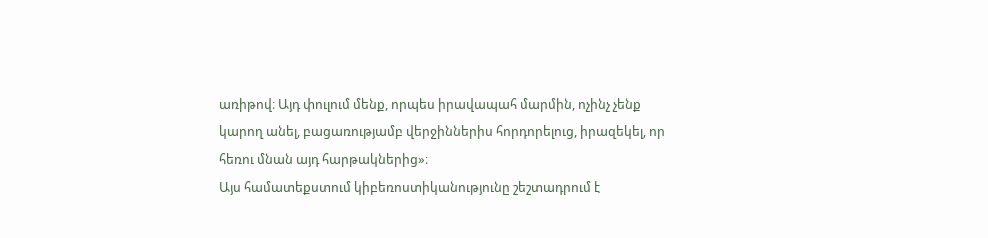առիթով։ Այդ փուլում մենք, որպես իրավապահ մարմին, ոչինչ չենք կարող անել, բացառությամբ վերջիններիս հորդորելուց, իրազեկել, որ հեռու մնան այդ հարթակներից»։
Այս համատեքստում կիբեռոստիկանությունը շեշտադրում է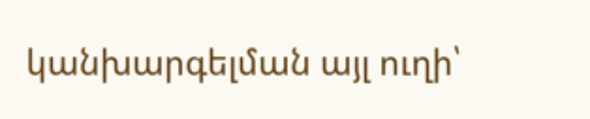կանխարգելման այլ ուղի՝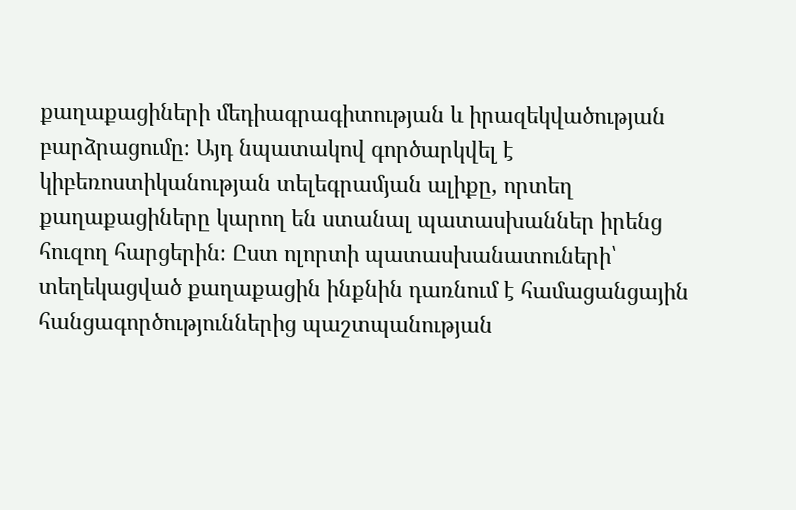քաղաքացիների մեդիագրագիտության և իրազեկվածության բարձրացումը։ Այդ նպատակով գործարկվել է կիբեռոստիկանության տելեգրամյան ալիքը, որտեղ քաղաքացիները կարող են ստանալ պատասխաններ իրենց հուզող հարցերին։ Ըստ ոլորտի պատասխանատուների՝ տեղեկացված քաղաքացին ինքնին դառնում է համացանցային հանցագործություններից պաշտպանության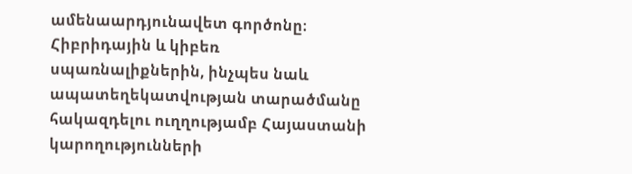ամենաարդյունավետ գործոնը։
Հիբրիդային և կիբեռ սպառնալիքներին, ինչպես նաև ապատեղեկատվության տարածմանը հակազդելու ուղղությամբ Հայաստանի կարողությունների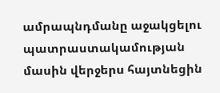ամրապնդմանը աջակցելու պատրաստակամության մասին վերջերս հայտնեցին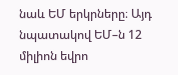նաև ԵՄ երկրները։ Այդ նպատակով ԵՄ–ն 12 միլիոն եվրո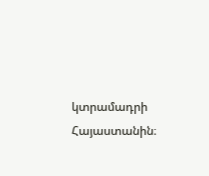կտրամադրի Հայաստանին։